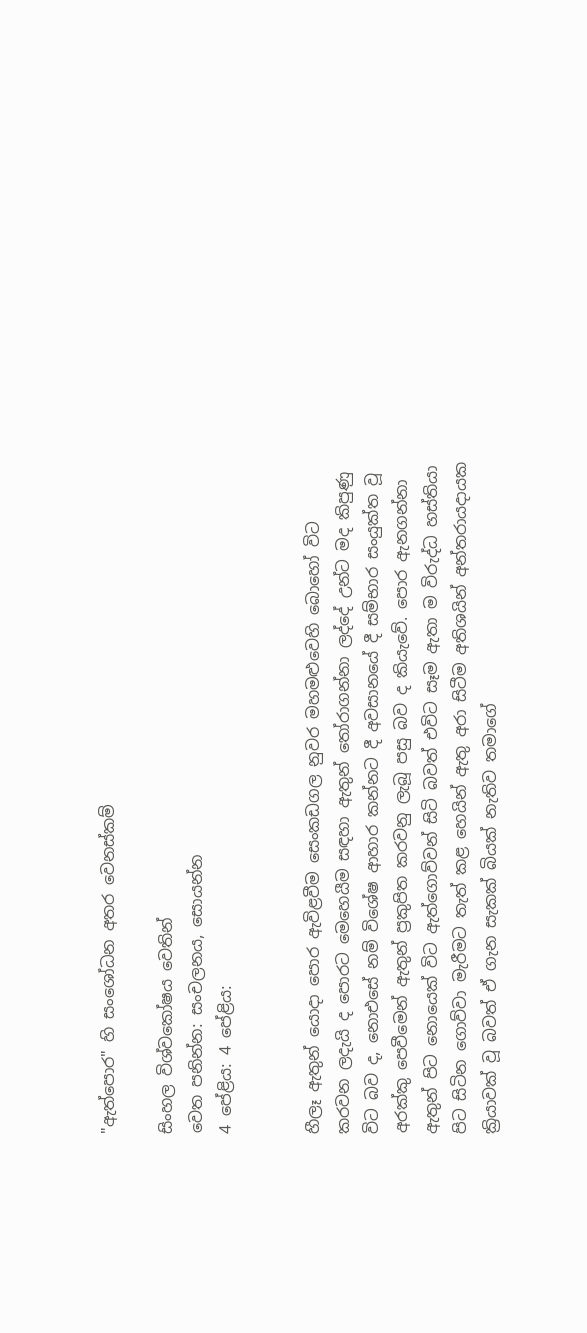"ඇත්පොර" හි සංශෝධන අතර වෙනස්කම්

සිංහල විශ්වකෝෂය වෙතින්
වෙත පනින්න: සංචලනය, සොයන්න
4 පේළිය: 4 පේළිය:


හීලෑ ඇතුන් යොදා පොර ඇවිළවීම සෙංකඩගල නුවර මහමළුවෙහි බොහෝ විට කරවන ලදැයි ද පොරට මෙහෙයීම සඳහා ඇතුන් තෝරාගන්නා ලද්දේ උන්ට මද කිපුණු විට බව ද, නොඑසේ නම් විශේෂ ආහාර කන්නට දී අවසානයේ දී සම්භාර සංයුක්ත වූ අරක්කු පෙවීමෙන් ඇතුන් ප්‍රකුපිත කරවනු ලැබූ පසු බව ද කියැවේ. පොර ඇනගන්නා ඇතුන් පිට නොයෙක් විට ඇත්ගොව්වන් සිටි බවත් එවිට සෑම ඇතා ම විරුද්ධ හස්තියා පිට සිටින ගොව්වා මැරීමට තැත් කළ හෙයින් ඇතු අරා සිටීම අතිශයින් අන්තරායදායක ක්‍රියාවක් වූ බවත් ඒ ගැන සැකක් බියක් නැතිව තමාගේ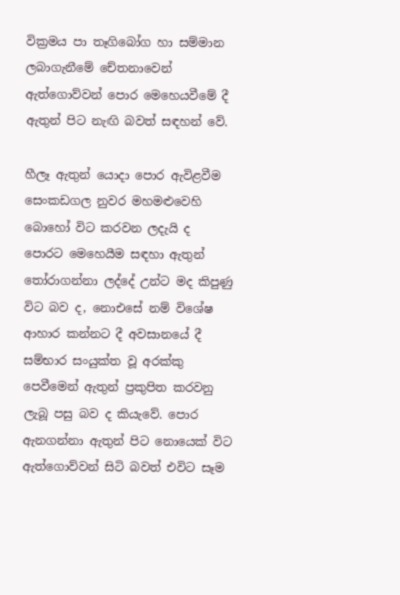වික්‍රමය පා තෑගිබෝග හා සම්මාන ලබාගැනීමේ චේතනාවෙන් ඇත්ගොව්වන් පොර මෙහෙයවීමේ දී ඇතුන් පිට නැඟි බවත් සඳහන් වේ.

හීලෑ ඇතුන් යොදා පොර ඇවිළවීම සෙංකඩගල නුවර මහමළුවෙහි බොහෝ විට කරවන ලදැයි ද පොරට මෙහෙයීම සඳහා ඇතුන් තෝරාගන්නා ලද්දේ උන්ට මද කිපුණු විට බව ද, නොඑසේ නම් විශේෂ ආහාර කන්නට දී අවසානයේ දී සම්භාර සංයුක්ත වූ අරක්කු පෙවීමෙන් ඇතුන් ප්‍රකුපිත කරවනු ලැබූ පසු බව ද කියැවේ. පොර ඇනගන්නා ඇතුන් පිට නොයෙක් විට ඇත්ගොව්වන් සිටි බවත් එවිට සෑම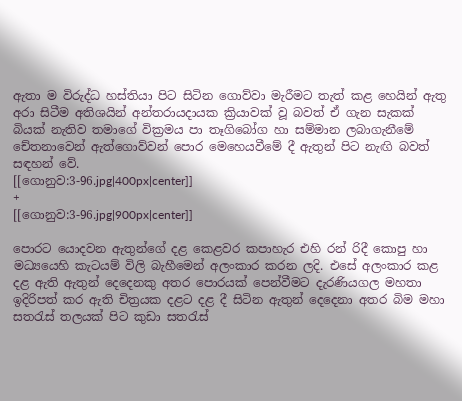ඇතා ම විරුද්ධ හස්තියා පිට සිටින ගොව්වා මැරීමට තැත් කළ හෙයින් ඇතු අරා සිටීම අතිශයින් අන්තරායදායක ක්‍රියාවක් වූ බවත් ඒ ගැන සැකක් බියක් නැතිව තමාගේ වික්‍රමය පා තෑගිබෝග හා සම්මාන ලබාගැනීමේ චේතනාවෙන් ඇත්ගොව්වන් පොර මෙහෙයවීමේ දී ඇතුන් පිට නැඟි බවත් සඳහන් වේ.
[[ගොනුව:3-96.jpg|400px|center]]
+
[[ගොනුව:3-96.jpg|900px|center]]

පොරට යොදවන ඇතුන්ගේ දළ කෙළවර කපාහැර එහි රන් රිදී කොපු හා මධ්‍යයෙහි කැටයම් විලි බැහීමෙන් අලංකාර කරන ලදි. එසේ අලංකාර කළ දළ ඇති ඇතුන් දෙදෙනකු අතර පොරයක් පෙන්වීමට දැරණියගල මහතා ඉදිරිපත් කර ඇති චිත්‍රයක දළට දළ දී සිටින ඇතුන් දෙදෙනා අතර බිම මහා සතරැස් තලයක් පිට කුඩා සතරැස්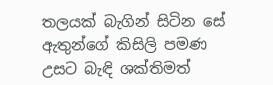තලයක් බැගින් සිටින සේ ඇතුන්ගේ කිසිලි පමණ උසට බැඳි ශක්තිමත්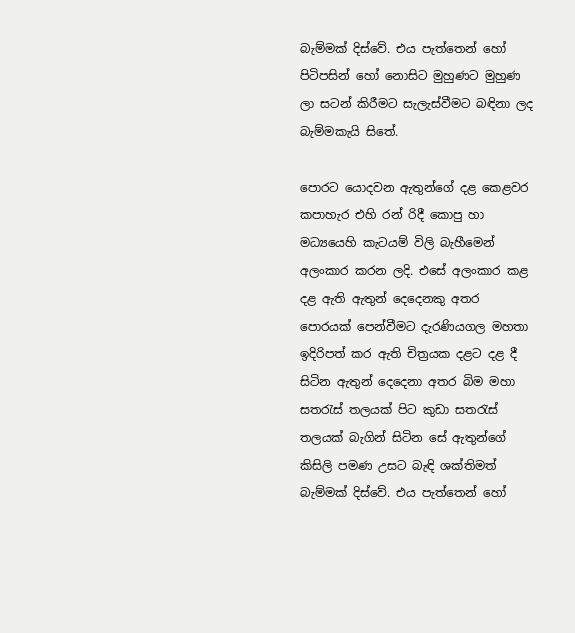බැම්මක් දිස්වේ. එය පැත්තෙන් හෝ පිටිපසින් හෝ නොසිට මුහුණට මුහුණ ලා සටන් කිරීමට සැලැස්වීමට බඳිනා ලද බැම්මකැයි සිතේ.

පොරට යොදවන ඇතුන්ගේ දළ කෙළවර කපාහැර එහි රන් රිදී කොපු හා මධ්‍යයෙහි කැටයම් විලි බැහීමෙන් අලංකාර කරන ලදි. එසේ අලංකාර කළ දළ ඇති ඇතුන් දෙදෙනකු අතර පොරයක් පෙන්වීමට දැරණියගල මහතා ඉදිරිපත් කර ඇති චිත්‍රයක දළට දළ දී සිටින ඇතුන් දෙදෙනා අතර බිම මහා සතරැස් තලයක් පිට කුඩා සතරැස් තලයක් බැගින් සිටින සේ ඇතුන්ගේ කිසිලි පමණ උසට බැඳි ශක්තිමත් බැම්මක් දිස්වේ. එය පැත්තෙන් හෝ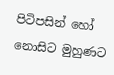පිටිපසින් හෝ නොසිට මුහුණට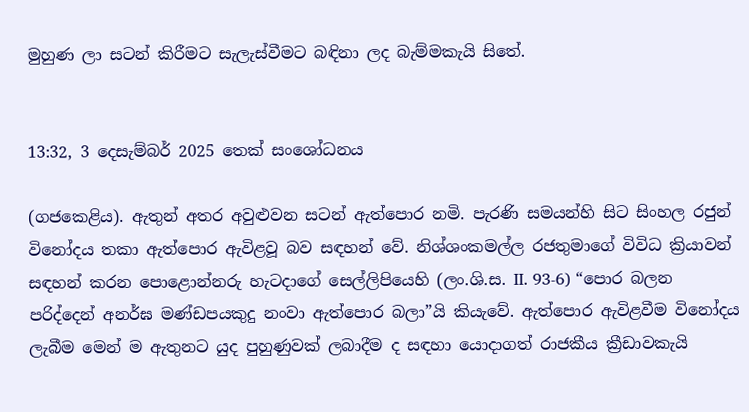මුහුණ ලා සටන් කිරීමට සැලැස්වීමට බඳිනා ලද බැම්මකැයි සිතේ.


13:32, 3 දෙසැම්බර් 2025 තෙක් සංශෝධනය

(ගජකෙළිය). ඇතුන් අතර අවුළුවන සටන් ඇත්පොර නමි. පැරණි සමයන්හි සිට සිංහල රජුන් විනෝදය තකා ඇත්පොර ඇවිළවූ බව සඳහන් වේ. නිශ්ශංකමල්ල රජතුමාගේ විවිධ ක්‍රියාවන් සඳහන් කරන පොළොන්නරු හැටදාගේ සෙල්ලිපියෙහි (ලං.ශි.ස. II. 93-6) “පොර බලන පරිද්දෙන් අනර්ඝ මණ්ඩපයකුදු නංවා ඇත්පොර බලා”යි කියැවේ. ඇත්පොර ඇවිළවීම විනෝදය ලැබීම මෙන් ම ඇතුනට යුද පුහුණුවක් ලබාදීම ද සඳහා යොදාගත් රාජකීය ක්‍රීඩාවකැයි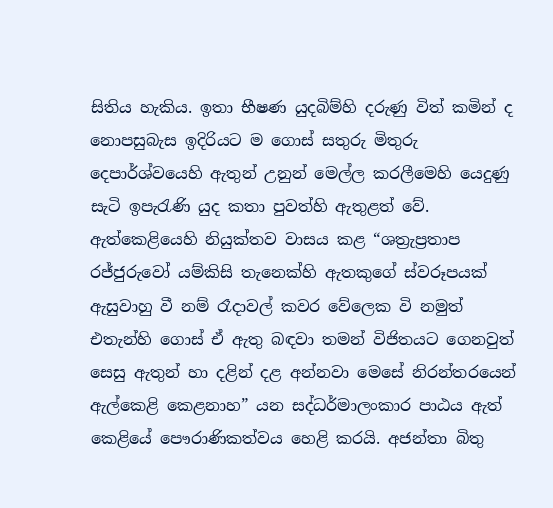සිතිය හැකිය. ඉතා භීෂණ යුදබිම්හි දරුණු විත් කමින් ද නොපසුබැස ඉදිරියට ම ගොස් සතුරු මිතුරු දෙපාර්ශ්වයෙහි ඇතුන් උනුන් මෙල්ල කරලීමෙහි යෙදුණු සැටි ඉපැරැණි යුද කතා පුවත්හි ඇතුළත් වේ. ඇත්කෙළියෙහි නියුක්තව වාසය කළ “ශත්‍රැප්‍රතාප රජ්ජුරුවෝ යම්කිසි තැනෙක්හි ඇතකුගේ ස්වරූපයක් ඇසුවාහු වී නම් රෑදාවල් කවර වේලෙක වි නමුත් එතැන්හි ගොස් ඒ ඇතු බඳවා තමන් විජිතයට ගෙනවුත් සෙසු ඇතුන් හා දළින් දළ අන්නවා මෙසේ නිරන්තරයෙන් ඇල්කෙළි කෙළනාහ” යන සද්ධර්මාලංකාර පාඨය ඇත් කෙළියේ පෞරාණිකත්වය හෙළි කරයි. අජන්තා බිතු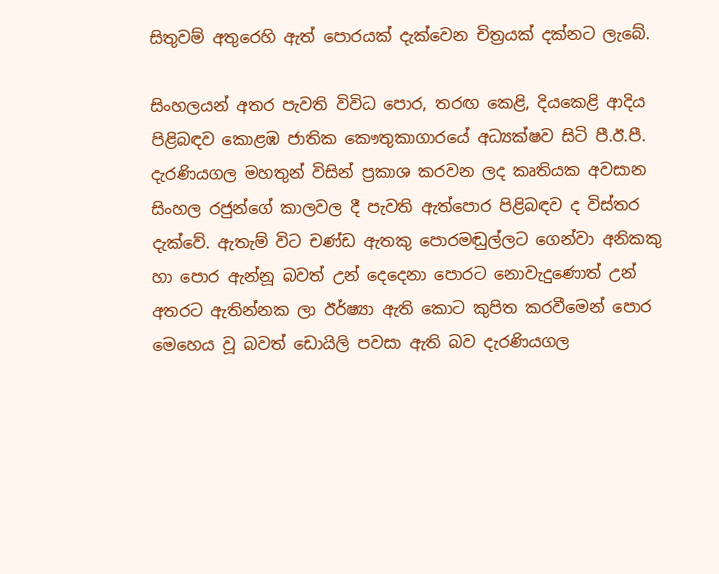සිතුවම් අතුරෙහි ඇත් පොරයක් දැක්වෙන චිත්‍රයක් දක්නට ලැබේ.

සිංහලයන් අතර පැවති විවිධ පොර, තරඟ කෙළි, දියකෙළි ආදිය පිළිබඳව කොළඹ ජාතික කෞතුකාගාරයේ අධ්‍යක්ෂව සිටි පී.ඊ.පී. දැරණියගල මහතුන් විසින් ප්‍රකාශ කරවන ලද කෘතියක අවසාන සිංහල රජුන්ගේ කාලවල දී පැවති ඇත්පොර පිළිබඳව ද විස්තර දැක්වේ. ඇතැම් විට චණ්ඩ ඇතකු පොරමඬුල්ලට ගෙන්වා අනිකකු හා පොර ඇන්නූ බවත් උන් දෙදෙනා පොරට නොවැදුණොත් උන් අතරට ඇතින්නක ලා ඊර්ෂ්‍යා ඇති කොට කුපිත කරවීමෙන් පොර මෙහෙය වූ බවත් ඩොයිලි පවසා ඇති බව දැරණියගල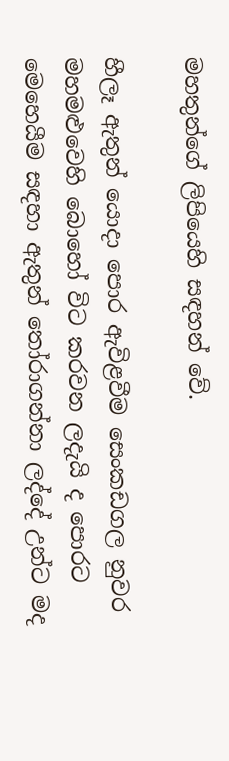මහතුන්ගේ ලිපියෙහි සඳහන් වේ.

හීලෑ ඇතුන් යොදා පොර ඇවිළවීම සෙංකඩගල නුවර මහමළුවෙහි බොහෝ විට කරවන ලදැයි ද පොරට මෙහෙයීම සඳහා ඇතුන් තෝරාගන්නා ලද්දේ උන්ට මද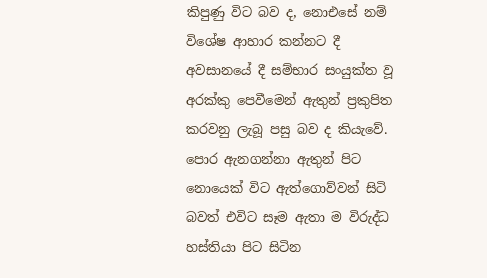කිපුණු විට බව ද, නොඑසේ නම් විශේෂ ආහාර කන්නට දී අවසානයේ දී සම්භාර සංයුක්ත වූ අරක්කු පෙවීමෙන් ඇතුන් ප්‍රකුපිත කරවනු ලැබූ පසු බව ද කියැවේ. පොර ඇනගන්නා ඇතුන් පිට නොයෙක් විට ඇත්ගොව්වන් සිටි බවත් එවිට සෑම ඇතා ම විරුද්ධ හස්තියා පිට සිටින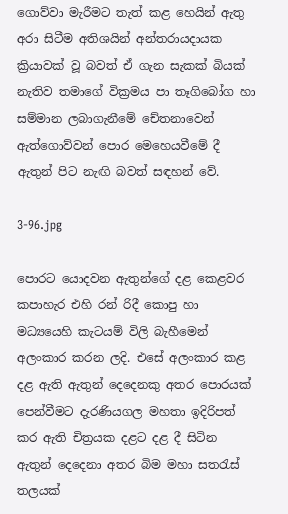ගොව්වා මැරීමට තැත් කළ හෙයින් ඇතු අරා සිටීම අතිශයින් අන්තරායදායක ක්‍රියාවක් වූ බවත් ඒ ගැන සැකක් බියක් නැතිව තමාගේ වික්‍රමය පා තෑගිබෝග හා සම්මාන ලබාගැනීමේ චේතනාවෙන් ඇත්ගොව්වන් පොර මෙහෙයවීමේ දී ඇතුන් පිට නැඟි බවත් සඳහන් වේ.

3-96.jpg

පොරට යොදවන ඇතුන්ගේ දළ කෙළවර කපාහැර එහි රන් රිදී කොපු හා මධ්‍යයෙහි කැටයම් විලි බැහීමෙන් අලංකාර කරන ලදි. එසේ අලංකාර කළ දළ ඇති ඇතුන් දෙදෙනකු අතර පොරයක් පෙන්වීමට දැරණියගල මහතා ඉදිරිපත් කර ඇති චිත්‍රයක දළට දළ දී සිටින ඇතුන් දෙදෙනා අතර බිම මහා සතරැස් තලයක්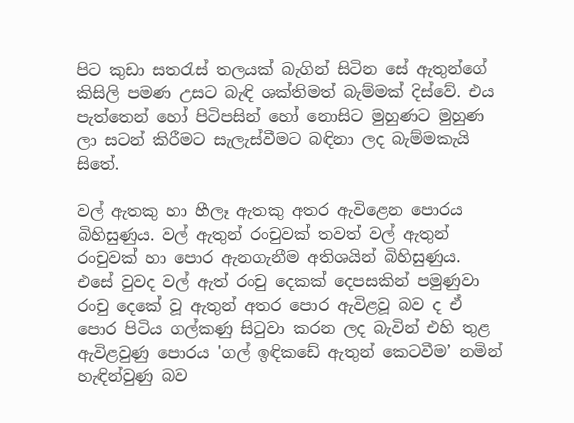පිට කුඩා සතරැස් තලයක් බැගින් සිටින සේ ඇතුන්ගේ කිසිලි පමණ උසට බැඳි ශක්තිමත් බැම්මක් දිස්වේ. එය පැත්තෙන් හෝ පිටිපසින් හෝ නොසිට මුහුණට මුහුණ ලා සටන් කිරීමට සැලැස්වීමට බඳිනා ලද බැම්මකැයි සිතේ.

වල් ඇතකු හා හීලෑ ඇතකු අතර ඇවිළෙන පොරය බිහිසුණුය. වල් ඇතුන් රංචුවක් තවත් වල් ඇතුන් රංචුවක් හා පොර ඇනගැනීම අතිශයින් බිහිසුණුය. එසේ වුවද වල් ඇත් රංචු දෙකක් දෙපසකින් පමුණුවා රංචු දෙකේ වූ ඇතුන් අතර පොර ඇවිළවූ බව ද ඒ පොර පිටිය ගල්කණු සිටුවා කරන ලද බැවින් එහි තුළ ඇවිළවුණු පොරය 'ගල් ඉඳිකඩේ ඇතුන් කෙටවීම’ නමින් හැඳින්වුණු බව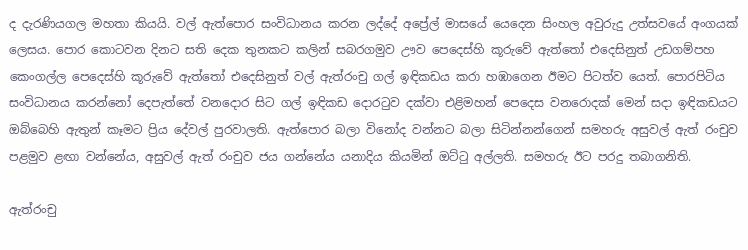ද දැරණියගල මහතා කියයි. වල් ඇත්පොර සංවිධානය කරන ලද්දේ අප්‍රේල් මාසයේ යෙදෙන සිංහල අවුරුදු උත්සවයේ අංගයක් ලෙසය. පොර කොටවන දිනට සති දෙක තුනකට කලින් සබරගමුව ඌව පෙදෙස්හි කූරුවේ ඇත්තෝ එදෙසිනුත් උඩගම්පහ කෙංගල්ල පෙදෙස්හි කූරුවේ ඇත්තෝ එදෙසිනුත් වල් ඇත්රංචු ගල් ඉඳිකඩය කරා හඹාගෙන ඊමට පිටත්ව යෙත්. පොරපිටිය සංවිධානය කරන්නෝ දෙපැත්තේ වනදොර සිට ගල් ඉඳිකඩ දොරටුව දක්වා එළිමහන් පෙදෙස වනරොදක් මෙන් සදා ඉඳිකඩයට ඔබ්බෙහි ඇතුන් කෑමට ප්‍රිය දේවල් පුරවාලති. ඇත්පොර බලා විනෝද වන්නට බලා සිටින්නන්ගෙන් සමහරු අසුවල් ඇත් රංචුව පළමුව ළඟා වන්නේය, අසුවල් ඇත් රංචුව ජය ගන්නේය යනාදිය කියමින් ඔට්ටු අල්ලති. සමහරු ඊට පරදු තබාගනිති.

ඇත්රංචු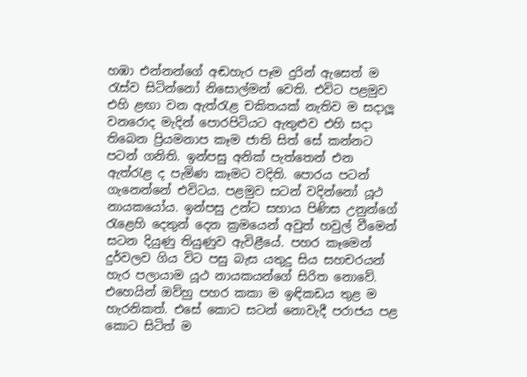හඹා එන්නන්ගේ අඬහැර පෑම දුරින් ඇසෙත් ම රැස්ව සිටින්නෝ නිසොල්මන් වෙති. එවිට පළමුව එහි ළඟා වන ඇත්රැළ චකිතයක් නැතිව ම සදාලූ වනරොද මැදින් පොරපිටියට ඇතුළුව එහි සදා තිබෙන ප්‍රියමනාප කෑම ජාති සිත් සේ කන්නට පටන් ගනිති. ඉන්පසු අනික් පැත්තෙන් එන ඇත්රැළ ද පැමිණ කෑමට වදිති. පොරය පටන් ගැනෙන්නේ එවිටය. පළමුව සටන් වදින්නෝ යූථ නායකයෝය. ඉන්පසු උන්ට සහාය පිණිස උනුන්ගේ රැළෙහි දෙතුන් දෙන ක්‍රමයෙන් අවුත් හවුල් වීමෙන් සටන දියුණු තියුණුව ඇවිළීයේ. පහර කෑමෙන් දුර්වලව ගිය විට පසු බැස යතුදු සිය සහචරයන් හැර පලායාම යූථ නායකයන්ගේ සිරිත නොවේ. එහෙයින් ඔව්හු පහර කකා ම ඉඳිකඩය තුළ ම හැරනිකත්. එසේ කොට සටන් නොවැදී පරාජය පළ කොට සිටිත් ම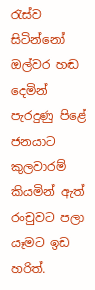රැස්ව සිටින්නෝ ඔල්වර හඬ දෙමින් පැරදුණු පිළේ ජනයාට කුලවාරම් කියමින් ඇත් රංචුවට පලා යෑමට ඉඩ හරිත්.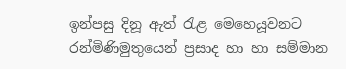ඉන්පසු දිනූ ඇත් රැළ මෙහෙයූවනට රන්මිණිමුතුයෙන් ප්‍රසාද හා හා සම්මාන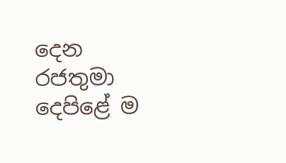දෙන රජතුමා දෙපිළේ ම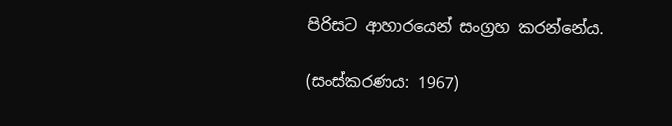පිරිසට ආහාරයෙන් සංග්‍රහ කරන්නේය.

(සංස්කරණය: 1967)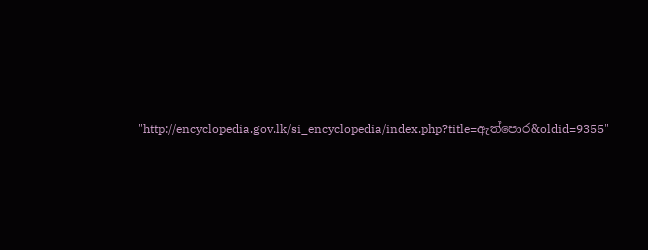"http://encyclopedia.gov.lk/si_encyclopedia/index.php?title=ඇත්පොර&oldid=9355"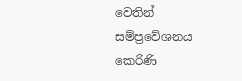වෙතින් සම්ප්‍රවේශනය කෙරිණි